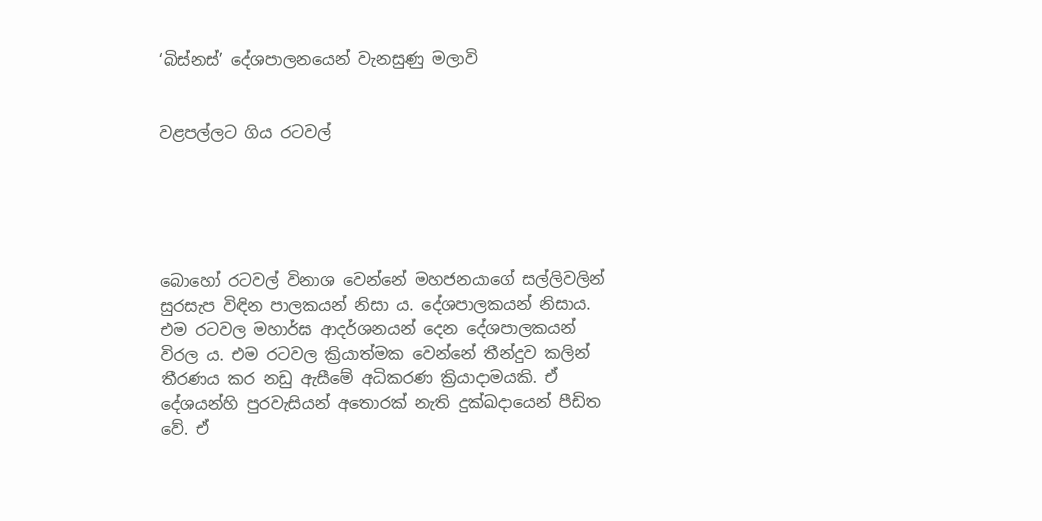‘බිස්නස්’ දේශපාලනයෙන් වැනසුණු මලාවි


වළපල්ලට ගිය රටවල්





බොහෝ රටවල් විනාශ වෙන්නේ මහජනයාගේ සල්ලිවලින් සුරසැප විඳින පාලකයන් නිසා ය. දේශපාලකයන් නිසාය. එම රටවල මහාර්ඝ ආදර්ශනයන් දෙන දේශපාලකයන් විරල ය. එම රටවල ක්‍රියාත්මක වෙන්නේ තීන්දුව කලින් තීරණය කර නඩු ඇසීමේ අධිකරණ ක්‍රියාදාමයකි. ඒ දේශයන්හි පුරවැසියන් අතොරක් නැති දුක්ඛදායෙන් පීඩිත වේ. ඒ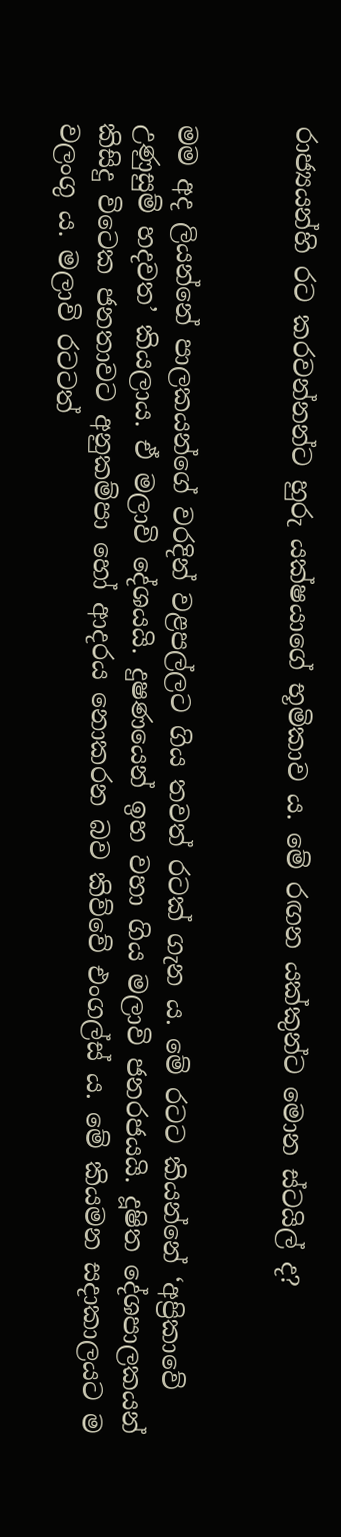රාජ්‍යයන්හි රට කරවන්නන්ට හුරු යක්ෂයාගේ භූමිකාව ය. මේ රඟන යක්කුන්ට මොන ස්ටයිල් ද?


මම අද ලියන්නේ පාලකයන්ගේ වරදින් වළපල්ලට ගිය තවත් රටක් ගැන ය. මේ රටට කියන්නේ ‘අප්‍රිකාවේ උණුසුම් හදවත’ කියලාය. ඒ මලාවි දේශයයි. දුෂණයෙන් ඉහ වහා ගිය මලාවි ජනරජයයි. දූෂිත දේශපාලකයන් කිසිදු විටෙක ජනතාවට අනුකම්පා හෝ ආදරය නොකරන බව කිව්වේ එංගල්ස් ය. මේ කියමන සදාකාලයට ම වලංගු ය. මලාවි රටටත්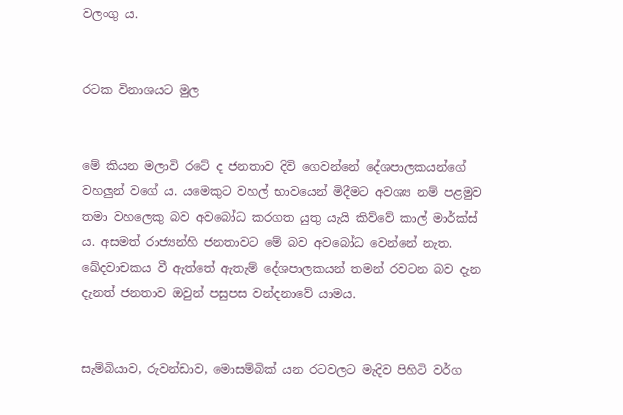වලංගු ය.


රටක විනාශයට මුල


මේ කියන මලාවි රටේ ද ජනතාව දිවි ගෙවන්නේ දේශපාලකයන්ගේ වහලුන් වගේ ය. යමෙකුට වහල් භාවයෙන් මිදීමට අවශ්‍ය නම් පළමුව තමා වහලෙකු බව අවබෝධ කරගත යුතු යැයි කිව්වේ කාල් මාර්ක්ස් ය. අසමත් රාජ්‍යන්හි ජනතාවට මේ බව අවබෝධ වෙන්නේ නැත. ඛේදවාචකය වී ඇත්තේ ඇතැම් දේශපාලකයන් තමන් රවටන බව දැන දැනත් ජනතාව ඔවුන් පසුපස වන්දනාවේ යාමය.


සැම්බියාව, රුවන්ඩාව, මොසම්බික් යන රටවලට මැදිව පිහිටි වර්ග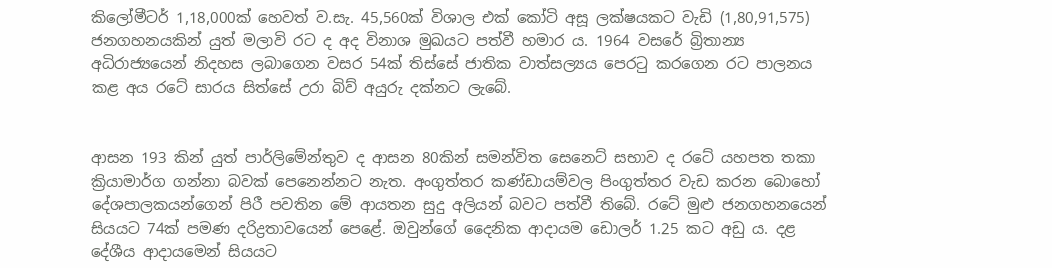කිලෝමීටර් 1,18,000ක් හෙවත් ව.සැ. 45,560ක් විශාල එක් කෝටි අසූ ලක්ෂයකට වැඩි (1,80,91,575) ජනගහනයකින් යුත් මලාවි රට ද අද විනාශ මුඛයට පත්වී හමාර ය. 1964 වසරේ බ්‍රිතාන්‍ය අධිරාජ්‍යයෙන් නිදහස ලබාගෙන වසර 54ක් තිස්සේ ජාතික වාත්සල්‍යය පෙරටු කරගෙන රට පාලනය කළ අය රටේ සාරය සිත්සේ උරා බිව් අයුරු දක්නට ලැබේ.


ආසන 193 කින් යුත් පාර්ලිමේන්තුව ද ආසන 80කින් සමන්විත සෙනෙට් සභාව ද රටේ යහපත තකා ක්‍රියාමාර්ග ගන්නා බවක් පෙනෙන්නට නැත. අංගුත්තර කණ්ඩායම්වල පිංගුත්තර වැඩ කරන බොහෝ දේශපාලකයන්ගෙන් පිරී පවතින මේ ආයතන සුදු අලියන් බවට පත්වී තිබේ. රටේ මුළු ජනගහනයෙන් සියයට 74ක් පමණ දරිද්‍රතාවයෙන් පෙළේ. ඔවුන්ගේ දෛනික ආදායම ඩොලර් 1.25 කට අඩු ය. දළ දේශීය ආදායමෙන් සියයට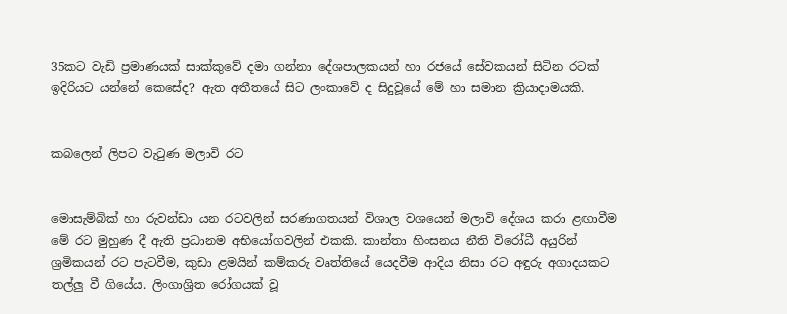35කට වැඩි ප්‍රමාණයක් සාක්කුවේ දමා ගන්නා දේශපාලකයන් හා රජයේ සේවකයන් සිටින රටක් ඉදිරියට යන්නේ කෙසේද? ඇත අතීතයේ සිට ලංකාවේ ද සිදුවූයේ මේ හා සමාන ක්‍රියාදාමයකි.


කබලෙන් ලිපට වැටුණ මලාවි රට


මොසැම්බික් හා රුවන්ඩා යන රටවලින් සරණාගතයන් විශාල වශයෙන් මලාවි දේශය කරා ළඟාවීම මේ රට මුහුණ දී ඇති ප්‍රධානම අභියෝගවලින් එකකි. කාන්තා හිංසනය නීති විරෝධී අයුරින් ශ්‍රමිකයන් රට පැටවීම, කුඩා ළමයින් කම්කරු වෘත්තියේ යෙදවීම ආදිය නිසා රට අඳුරු අගාදයකට තල්ලු වී ගියේය. ලිංගාශ්‍රිත රෝගයක් වූ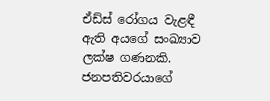ඒඩ්ස් රෝගය වැළඳී ඇති අයගේ සංඛ්‍යාව ලක්ෂ ගණනකි. ජනපතිවරයාගේ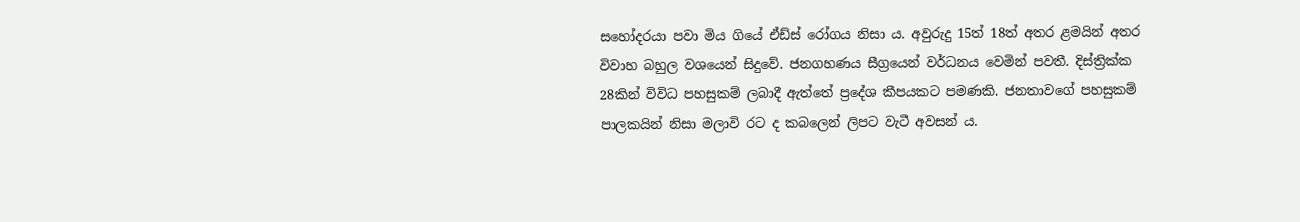සහෝදරයා පවා මිය ගියේ ඒඩ්ස් රෝගය නිසා ය. අවුරුදු 15ත් 18ත් අතර ළමයින් අතර විවාහ බහුල වශයෙන් සිදුවේ. ජනගහණය සීග්‍රයෙන් වර්ධනය වෙමින් පවතී. දිස්ත්‍රික්ක 28කින් විවිධ පහසුකම් ලබාදී ඇත්තේ ප්‍රදේශ කීපයකට පමණකි. ජනතාවගේ පහසුකම් පාලකයින් නිසා මලාවි රට ද කබලෙන් ලිපට වැටී අවසන් ය.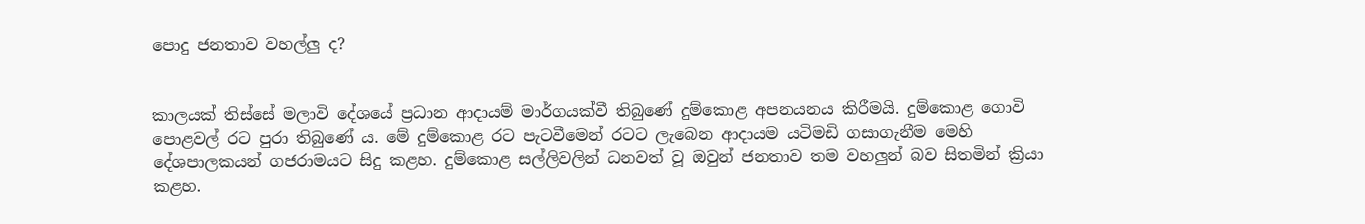පොදු ජනතාව වහල්ලු ද?


කාලයක් තිස්සේ මලාවි දේශයේ ප්‍රධාන ආදායම් මාර්ගයක්වී තිබුණේ දුම්කොළ අපනයනය කිරීමයි. දුම්කොළ ගොවි පොළවල් රට පුරා තිබුණේ ය. මේ දුම්කොළ රට පැටවීමෙන් රටට ලැබෙන ආදායම යටිමඩි ගසාගැනීම මෙහි දේශපාලකයන් ගජරාමයට සිදු කළහ. දුම්කොළ සල්ලිවලින් ධනවත් වූ ඔවුන් ජනතාව තම වහලුන් බව සිතමින් ක්‍රියා කළහ.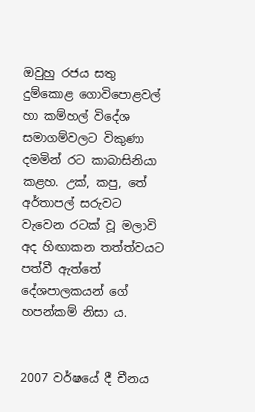ඔවුහු රජය සතු දුම්කොළ ගොවිපොළවල් හා කම්හල් විදේශ සමාගම්වලට විකුණා දමමින් රට කාබාසිනියා කළහ. උක්, කපු, තේ අර්තාපල් සරුවට වැවෙන රටක් වූ මලාවි අද හිඟාකන තත්ත්වයට පත්වී ඇත්තේ දේශපාලකයන් ගේ හපන්කම් නිසා ය.


2007 වර්ෂයේ දී චීනය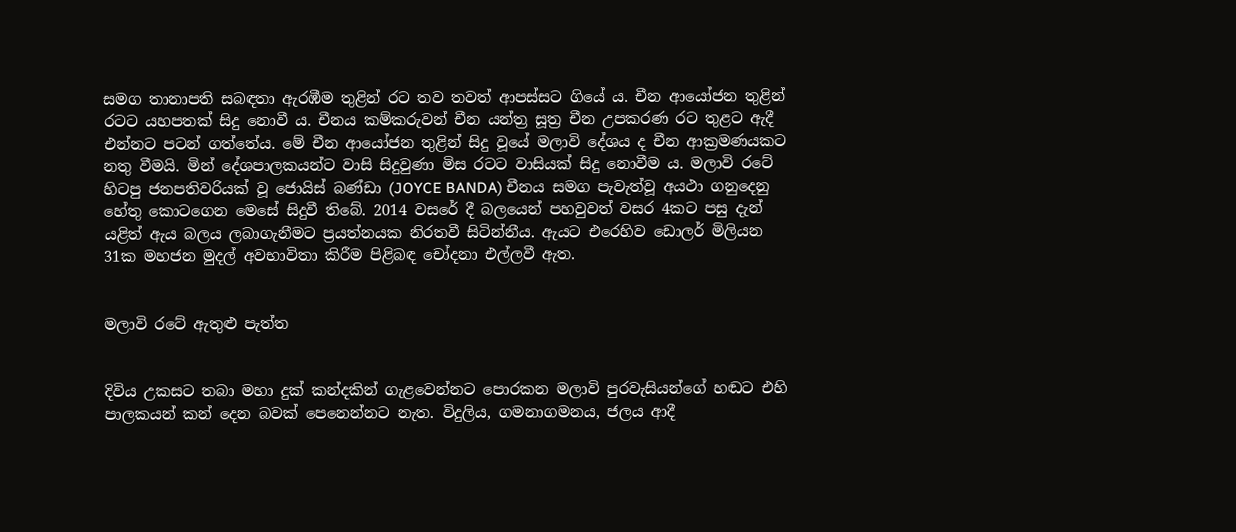සමග තානාපති සබඳතා ඇරඹීම තුළින් රට තව තවත් ආපස්සට ගියේ ය. චීන ආයෝජන තුළින් රටට යහපතක් සිදු නොවී ය. චීනය කම්කරුවන් චීන යන්ත්‍ර සූත්‍ර චීන උපකරණ රට තුළට ඇදී එන්නට පටන් ගත්තේය. මේ චීන ආයෝජන තුළින් සිදු වූයේ මලාවි දේශය ද චීන ආක්‍රමණයකට නතු වීමයි. මින් දේශපාලකයන්ට වාසි සිදුවුණා මිස රටට වාසියක් සිදු නොවීම ය. මලාවි රටේ හිටපු ජනපතිවරියක් වූ ජොයිස් බණ්ඩා (JOYCE BANDA) චීනය සමග පැවැත්වූ අයථා ගනුදෙනු හේතු කොටගෙන මෙසේ සිදුවී තිබේ. 2014 වසරේ දී බලයෙන් පහවුවත් වසර 4කට පසු දැන් යළිත් ඇය බලය ලබාගැනීමට ප්‍රයත්නයක නිරතවී සිටින්නීය. ඇයට එරෙහිව ඩොලර් මිලියන 31ක මහජන මුදල් අවභාවිතා කිරීම පිළිබඳ චෝදනා එල්ලවී ඇත.


මලාවි රටේ ඇතුළු පැත්ත


දිවිය උකසට තබා මහා දුක් කන්දකින් ගැළවෙන්නට පොරකන මලාවි පුරවැසියන්ගේ හඬට එහි පාලකයන් කන් දෙන බවක් පෙනෙන්නට නැත. විදුලිය, ගමනාගමනය, ජලය ආදී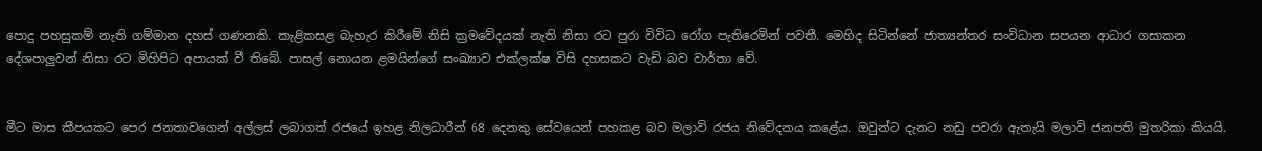පොදු පහසුකම් නැති ගම්මාන දහස් ගණනකි. කැළිකසළ බැහැර කිරීමේ නිසි ක්‍රමවේදයක් නැති නිසා රට පුරා විවිධ රෝග පැතිරෙමින් පවතී. මෙහිද සිටින්නේ ජාත්‍යන්තර සංවිධාන සපයන ආධාර ගසාකන දේශපාලුවන් නිසා රට මිහිපිට අපායක් වී තිබේ. පාසල් නොයන ළමයින්ගේ සංඛ්‍යාව එක්ලක්ෂ විසි දහසකට වැඩි බව වාර්තා වේ.


මීට මාස කීපයකට පෙර ජනතාවගෙන් අල්ලස් ලබාගත් රජයේ ඉහළ නිලධාරීන් 68 දෙනකු සේවයෙන් පහකළ බව මලාවි රජය නිවේදනය කළේය. ඔවුන්ට දැනට නඩු පවරා ඇතැයි මලාවි ජනපති මුතරිකා කියයි.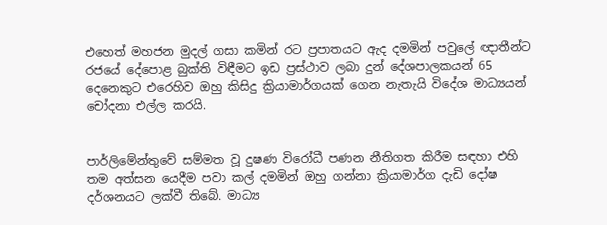එහෙත් මහජන මුදල් ගසා කමින් රට ප්‍රපාතයට ඇද දමමින් පවුලේ ඥාතීන්ට රජයේ දේපොළ බුක්ති විඳීමට ඉඩ ප්‍රස්ථාව ලබා දුන් දේශපාලකයන් 65 දෙනෙකුට එරෙහිව ඔහු කිසිදු ක්‍රියාමාර්ගයක් ගෙන නැතැයි විදේශ මාධ්‍යයන් චෝදනා එල්ල කරයි.


පාර්ලිමේන්තුවේ සම්මත වූ දුෂණ විරෝධී පණන නීතිගත කිරීම සඳහා එහි තම අත්සන යෙදීම පවා කල් දමමින් ඔහු ගන්නා ක්‍රියාමාර්ග දැඩි දෝෂ දර්ශනයට ලක්වී තිබේ. මාධ්‍ය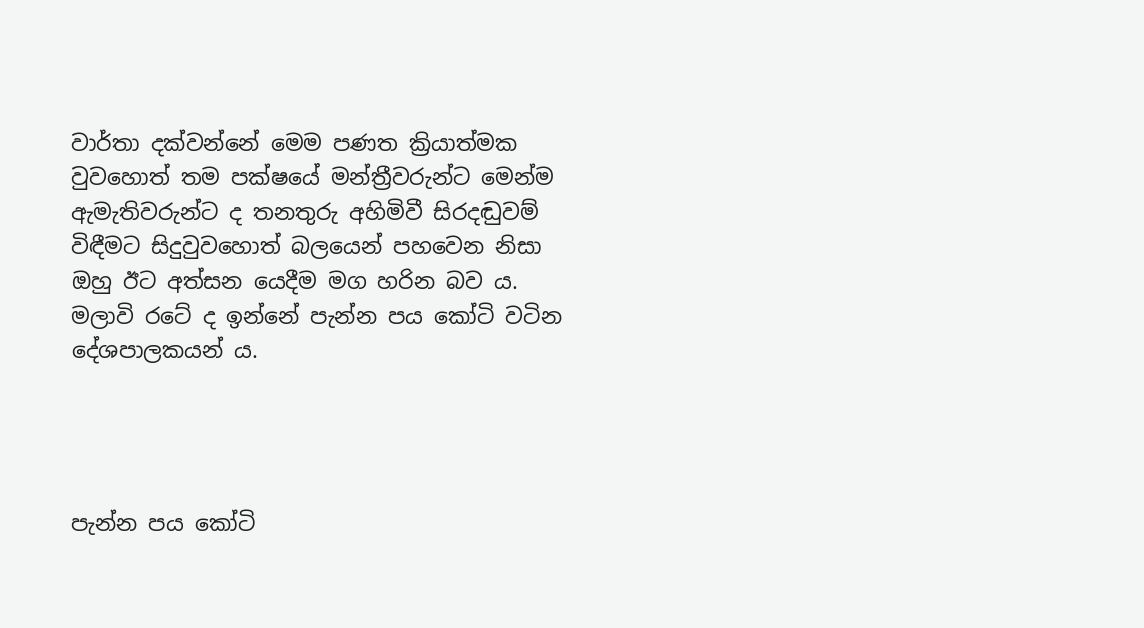වාර්තා දක්වන්නේ මෙම පණත ක්‍රියාත්මක වුවහොත් තම පක්ෂයේ මන්ත්‍රීවරුන්ට මෙන්ම ඇමැතිවරුන්ට ද තනතුරු අහිමිවී සිරදඬුවම් විඳීමට සිදුවුවහොත් බලයෙන් පහවෙන නිසා ඔහු ඊට අත්සන යෙදීම මග හරින බව ය. මලාවි රටේ ද ඉන්නේ පැන්න පය කෝටි වටින දේශපාලකයන් ය.




පැන්න පය කෝටි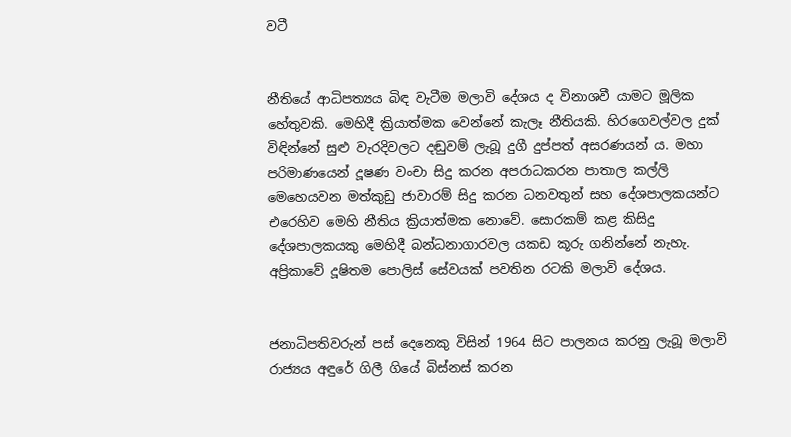වටී


නීතියේ ආධිපත්‍යය බිඳ වැටීම මලාවි දේශය ද විනාශවී යාමට මූලික හේතුවකි. මෙහිදී ක්‍රියාත්මක වෙන්නේ කැලෑ නීතියකි. හිරගෙවල්වල දුක් විඳින්නේ සුළු වැරදිවලට දඬුවම් ලැබූ දුගී දුප්පත් අසරණයන් ය. මහා පරිමාණයෙන් දූෂණ වංචා සිදු කරන අපරාධකරන පාතාල කල්ලි මෙහෙයවන මත්කුඩු ජාවාරම් සිදු කරන ධනවතුන් සහ දේශපාලකයන්ට එරෙහිව මෙහි නීතිය ක්‍රියාත්මක නොවේ. සොරකම් කළ කිසිදු දේශපාලකයකු මෙහිදී බන්ධනාගාරවල යකඩ කූරු ගනින්නේ නැහැ. අප්‍රිකාවේ දූෂිතම පොලිස් සේවයක් පවතින රටකි මලාවි දේශය.


ජනාධිපතිවරුන් පස් දෙනෙකු විසින් 1964 සිට පාලනය කරනු ලැබූ මලාවි රාජ්‍යය අඳුරේ ගිලී ගියේ බිස්නස් කරන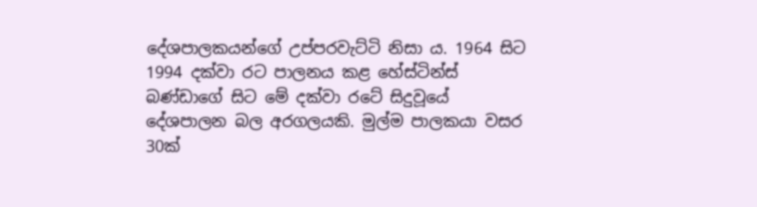දේශපාලකයන්ගේ උප්පරවැට්ටි නිසා ය. 1964 සිට 1994 දක්වා රට පාලනය කළ හේස්ටින්ස් බණ්ඩාගේ සිට මේ දක්වා රටේ සිදුවූයේ දේශපාලන බල අරගලයකි. මුල්ම පාලකයා වසර 30ක්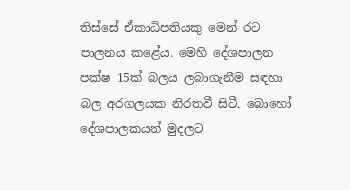තිස්සේ ඒකාධිපතියකු මෙන් රට පාලනය කළේය. මෙහි දේශපාලන පක්ෂ 15ක් බලය ලබාගැනීම සඳහා බල අරගලයක නිරතවී සිටී. බොහෝ දේශපාලකයන් මුදලට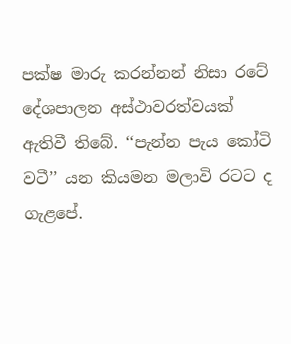පක්ෂ මාරු කරන්නන් නිසා රටේ දේශපාලන අස්ථාවරත්වයක් ඇතිවී තිබේ. ‘‘පැන්න පැය කෝටි වටී’’ යන කියමන මලාවි රටට ද ගැළපේ.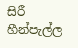සිරී හීන්පැල්ල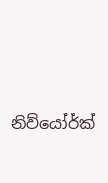නිව්යෝර්ක්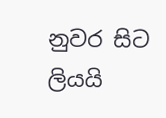නුවර සිට ලියයි